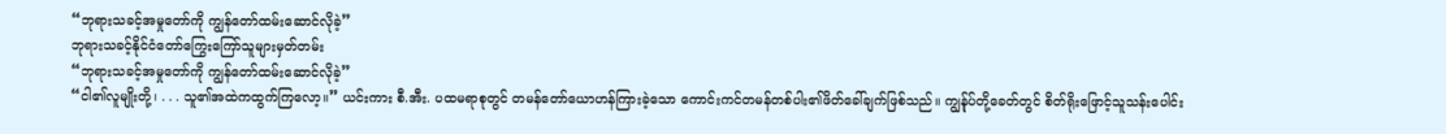“ဘုရားသခင့်အမှုတော်ကို ကျွန်တော်ထမ်းဆောင်လိုခဲ့”
ဘုရားသခင့်နိုင်ငံတော်ကြွေးကြော်သူများမှတ်တမ်း
“ဘုရားသခင့်အမှုတော်ကို ကျွန်တော်ထမ်းဆောင်လိုခဲ့”
“ငါ၏လူမျိုးတို့၊ . . . သူ၏အထဲကထွက်ကြလော့။” ယင်းကား စီ.အီး. ပထမရာစုတွင် တမန်တော်ယောဟန်ကြားခဲ့သော ကောင်းကင်တမန်တစ်ပါး၏ဖိတ်ခေါ်ချက်ဖြစ်သည်။ ကျွန်ုပ်တို့ခေတ်တွင် စိတ်ရိုးဖြောင့်သူသန်းပေါင်း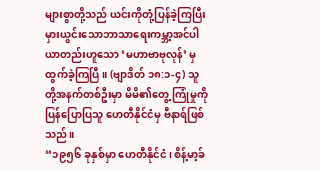များစွာတို့သည် ယင်းကိုတုံ့ပြန်ခဲ့ကြပြီး မှားယွင်းသောဘာသာရေးကမ္ဘာ့အင်ပါယာတည်းဟူသော ‘မဟာဗာဗုလုန်’ မှထွက်ခဲ့ကြပြီ။ (ဗျာဒိတ် ၁၈:၁-၄) သူတို့အနက်တစ်ဦးမှာ မိမိ၏တွေ့ ကြုံမှုကိုပြန်ပြောပြသူ ဟေတီနိုင်ငံမှ ဗီနာရ်ဖြစ်သည်။
“၁၉၅၆ ခုနှစ်မှာ ဟေတီနိုင်ငံ၊ စိန့်မာ့ခ်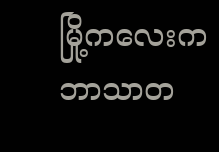မြို့ကလေးက ဘာသာတ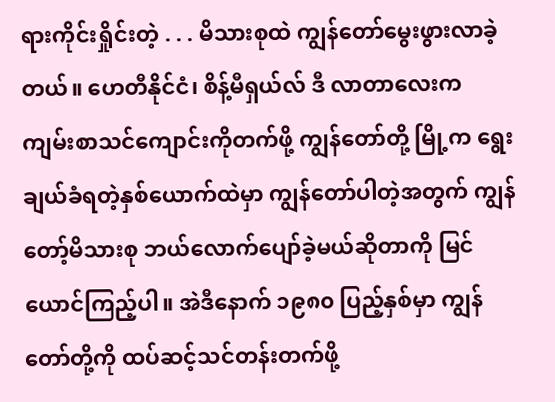ရားကိုင်းရှိုင်းတဲ့ . . . မိသားစုထဲ ကျွန်တော်မွေးဖွားလာခဲ့တယ်။ ဟေတီနိုင်ငံ၊ စိန့်မီရှယ်လ် ဒီ လာတာလေးက ကျမ်းစာသင်ကျောင်းကိုတက်ဖို့ ကျွန်တော်တို့ မြို့က ရွေးချယ်ခံရတဲ့နှစ်ယောက်ထဲမှာ ကျွန်တော်ပါတဲ့အတွက် ကျွန်တော့်မိသားစု ဘယ်လောက်ပျော်ခဲ့မယ်ဆိုတာကို မြင်ယောင်ကြည့်ပါ။ အဲဒီနောက် ၁၉၈၀ ပြည့်နှစ်မှာ ကျွန်တော်တို့ကို ထပ်ဆင့်သင်တန်းတက်ဖို့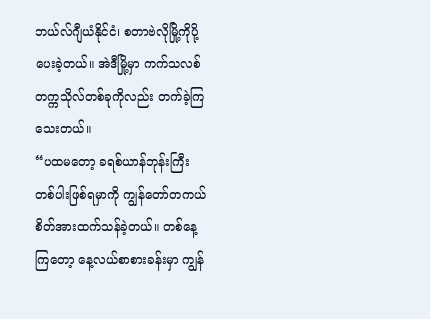ဘယ်လ်ဂျီယံနိုင်ငံ၊ စတာဗဲလိုမြို့ကိုပို့ပေးခဲ့တယ်။ အဲဒီမြို့မှာ ကက်သလစ်တက္ကသိုလ်တစ်ခုကိုလည်း တက်ခဲ့ကြသေးတယ်။
“ပထမတော့ ခရစ်ယာန်ဘုန်းကြီးတစ်ပါးဖြစ်ရမှာကို ကျွန်တော်တကယ်စိတ်အားထက်သန်ခဲ့တယ်။ တစ်နေ့ကြတော့ နေ့လယ်စာစားခန်းမှာ ကျွန်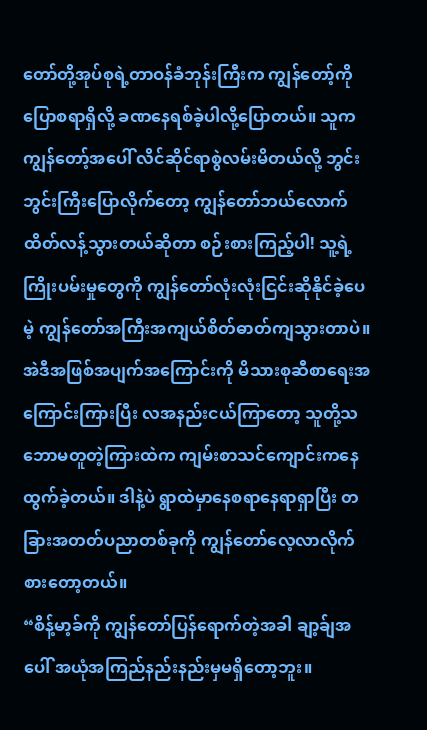တော်တို့အုပ်စုရဲ့တာဝန်ခံဘုန်းကြီးက ကျွန်တော့်ကိုပြောစရာရှိလို့ ခဏနေရစ်ခဲ့ပါလို့ပြောတယ်။ သူက ကျွန်တော့်အပေါ် လိင်ဆိုင်ရာစွဲလမ်းမိတယ်လို့ ဘွင်းဘွင်းကြီးပြောလိုက်တော့ ကျွန်တော်ဘယ်လောက်ထိတ်လန့်သွားတယ်ဆိုတာ စဉ်းစားကြည့်ပါ! သူ့ရဲ့ကြိုးပမ်းမှုတွေကို ကျွန်တော်လုံးလုံးငြင်းဆိုနိုင်ခဲ့ပေမဲ့ ကျွန်တော်အကြီးအကျယ်စိတ်ဓာတ်ကျသွားတာပဲ။ အဲဒီအဖြစ်အပျက်အကြောင်းကို မိသားစုဆီစာရေးအကြောင်းကြားပြီး လအနည်းငယ်ကြာတော့ သူတို့သဘောမတူတဲ့ကြားထဲက ကျမ်းစာသင်ကျောင်းကနေ ထွက်ခဲ့တယ်။ ဒါနဲ့ပဲ ရွာထဲမှာနေစရာနေရာရှာပြီး တခြားအတတ်ပညာတစ်ခုကို ကျွန်တော်လေ့လာလိုက်စားတော့တယ်။
“စိန့်မာ့ခ်ကို ကျွန်တော်ပြန်ရောက်တဲ့အခါ ချာ့ခ်ျအပေါ် အယုံအကြည်နည်းနည်းမှမရှိတော့ဘူး။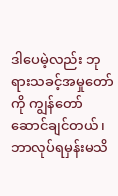ဒါပေမဲ့လည်း ဘုရားသခင့်အမှုတော်ကို ကျွန်တော်ဆောင်ချင်တယ်၊ ဘာလုပ်ရမှန်းမသိ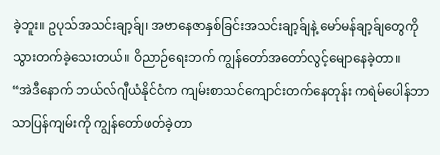ခဲ့ဘူး။ ဥပုသ်အသင်းချာ့ခ်ျ၊ အဗာနေဇာနှစ်ခြင်းအသင်းချာ့ခ်ျနဲ့ မော်မန်ချာ့ခ်ျတွေကို သွားတက်ခဲ့သေးတယ်။ ဝိညာဉ်ရေးဘက် ကျွန်တော်အတော်လွင့်မျောနေခဲ့တာ။
“အဲဒီနောက် ဘယ်လ်ဂျီယံနိုင်ငံက ကျမ်းစာသင်ကျောင်းတက်နေတုန်း ကရဲမ်ပေါန်ဘာသာပြန်ကျမ်းကို ကျွန်တော်ဖတ်ခဲ့တာ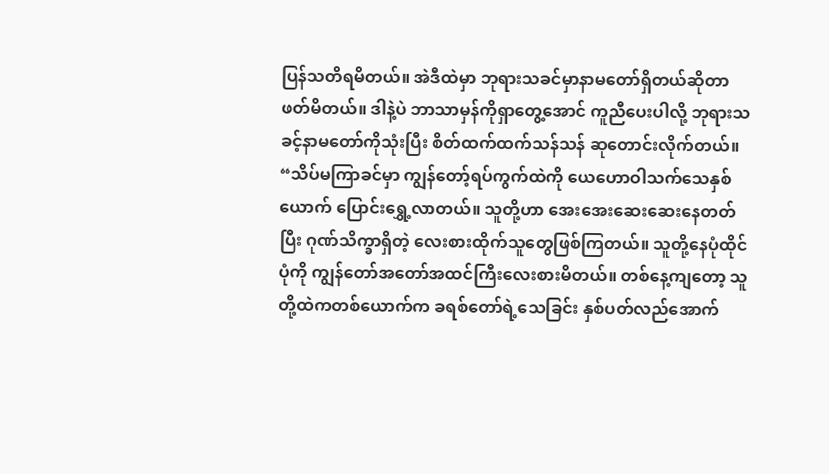ပြန်သတိရမိတယ်။ အဲဒီထဲမှာ ဘုရားသခင်မှာနာမတော်ရှိတယ်ဆိုတာဖတ်မိတယ်။ ဒါနဲ့ပဲ ဘာသာမှန်ကိုရှာတွေ့အောင် ကူညီပေးပါလို့ ဘုရားသခင့်နာမတော်ကိုသုံးပြီး စိတ်ထက်ထက်သန်သန် ဆုတောင်းလိုက်တယ်။
“သိပ်မကြာခင်မှာ ကျွန်တော့်ရပ်ကွက်ထဲကို ယေဟောဝါသက်သေနှစ်ယောက် ပြောင်းရွှေ့လာတယ်။ သူတို့ဟာ အေးအေးဆေးဆေးနေတတ်ပြီး ဂုဏ်သိက္ခာရှိတဲ့ လေးစားထိုက်သူတွေဖြစ်ကြတယ်။ သူတို့နေပုံထိုင်ပုံကို ကျွန်တော်အတော်အထင်ကြီးလေးစားမိတယ်။ တစ်နေ့ကျတော့ သူတို့ထဲကတစ်ယောက်က ခရစ်တော်ရဲ့သေခြင်း နှစ်ပတ်လည်အောက်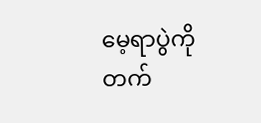မေ့ရာပွဲကိုတက်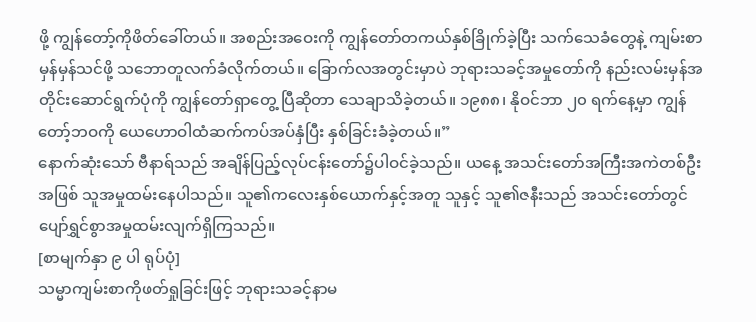ဖို့ ကျွန်တော့်ကိုဖိတ်ခေါ်တယ်။ အစည်းအဝေးကို ကျွန်တော်တကယ်နှစ်ခြိုက်ခဲ့ပြီး သက်သေခံတွေနဲ့ ကျမ်းစာမှန်မှန်သင်ဖို့ သဘောတူလက်ခံလိုက်တယ်။ ခြောက်လအတွင်းမှာပဲ ဘုရားသခင့်အမှုတော်ကို နည်းလမ်းမှန်အတိုင်းဆောင်ရွက်ပုံကို ကျွန်တော်ရှာတွေ့ ပြီဆိုတာ သေချာသိခဲ့တယ်။ ၁၉၈၈၊ နိုဝင်ဘာ ၂၀ ရက်နေ့မှာ ကျွန်တော့်ဘဝကို ယေဟောဝါထံဆက်ကပ်အပ်နှံပြီး နှစ်ခြင်းခံခဲ့တယ်။”
နောက်ဆုံးသော် ဗီနာရ်သည် အချိန်ပြည့်လုပ်ငန်းတော်၌ပါဝင်ခဲ့သည်။ ယနေ့ အသင်းတော်အကြီးအကဲတစ်ဦးအဖြစ် သူအမှုထမ်းနေပါသည်။ သူ၏ကလေးနှစ်ယောက်နှင့်အတူ သူနှင့် သူ၏ဇနီးသည် အသင်းတော်တွင် ပျော်ရွှင်စွာအမှုထမ်းလျက်ရှိကြသည်။
[စာမျက်နှာ ၉ ပါ ရုပ်ပုံ]
သမ္မာကျမ်းစာကိုဖတ်ရှုခြင်းဖြင့် ဘုရားသခင့်နာမ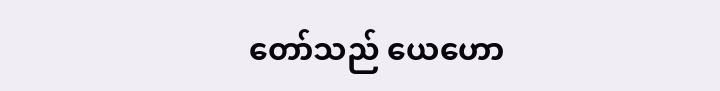တော်သည် ယေဟော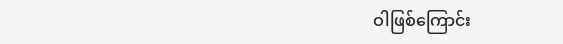ဝါဖြစ်ကြောင်း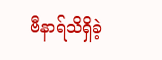ဗီနာရ်သိရှိခဲ့